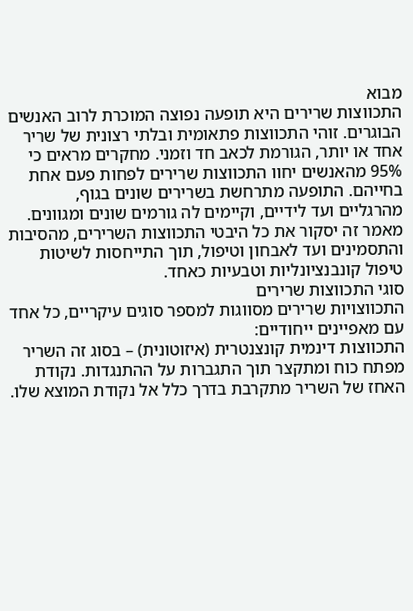מבוא
התכווצות שרירים היא תופעה נפוצה המוכרת לרוב האנשים הבוגרים. זוהי התכווצות פתאומית ובלתי רצונית של שריר אחד או יותר, הגורמת לכאב חד וזמני. מחקרים מראים כי 95% מהאנשים יחוו התכווצות שרירים לפחות פעם אחת בחייהם. התופעה מתרחשת בשרירים שונים בגוף, מהרגליים ועד לידיים, וקיימים לה גורמים שונים ומגוונים. מאמר זה יסקור את כל היבטי התכווצות השרירים, מהסיבות והתסמינים ועד לאבחון וטיפול, תוך התייחסות לשיטות טיפול קונבנציונליות וטבעיות כאחד.
סוגי התכווצות שרירים
התכווצויות שרירים מסווגות למספר סוגים עיקריים, כל אחד עם מאפיינים ייחודיים:
התכווצות דינמית קונצנטרית (איזוטונית) – בסוג זה השריר מפתח כוח ומתקצר תוך התגברות על ההתנגדות. נקודת האחז של השריר מתקרבת בדרך כלל אל נקודת המוצא שלו.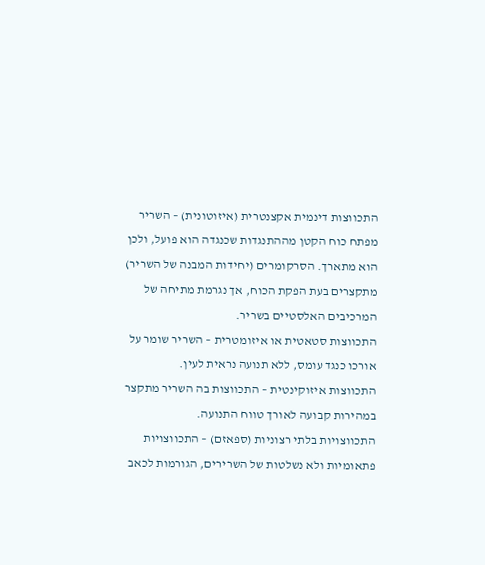התכווצות דינמית אקצנטרית (איזוטונית) – השריר מפתח כוח הקטן מההתנגדות שכנגדה הוא פועל, ולכן הוא מתארך. הסרקומרים (יחידות המבנה של השריר) מתקצרים בעת הפקת הכוח, אך נגרמת מתיחה של המרכיבים האלסטיים בשריר.
התכווצות סטאטית או איזומטרית – השריר שומר על אורכו כנגד עומס, ללא תנועה נראית לעין.
התכווצות איזוקינטית – התכווצות בה השריר מתקצר במהירות קבועה לאורך טווח התנועה.
התכווצויות בלתי רצוניות (ספאזם) – התכווצויות פתאומיות ולא נשלטות של השרירים, הגורמות לכאב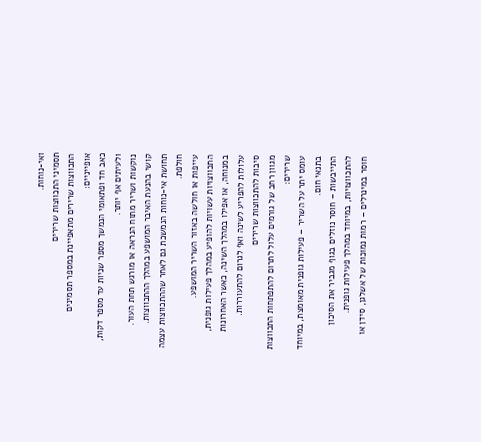ואי-נוחות.
תסמיני התכווצות שרירים
התכווצות שרירים מתאפיינת במספר תסמינים אופייניים:
כאב חד ופתאומי הנמשך מספר שניות עד מספר דקות, ולעיתים אף יותר.
נוקשות ושריר מתוח הנראה או מורגש תחת העור.
קושי בהנעת האיבר המושפע במהלך ההתכווצות.
תחושת אי-נוחות הנמשכת גם לאחר שההתכווצות עצמה חולפת.
עייפות או חולשה באזור השריר המושפע.
התכווצויות עשויות להופיע במהלך פעילות גופנית, במנוחה, או אפילו במהלך השינה, כאשר האחרונות עלולות להפריע לשינה ואף לגרום להתעוררות.
סיבות להתכווצות שרירים
מגוון רחב של גורמים עלול לתרום להתפתחות התכווצות שרירים:
עומס יתר על השריר – פעילות גופנית מאומצת, במיוחד בתנאי חום.
התייבשות – חוסר נוזלים בגוף מגביר את הסיכון להתכווצויות, במיוחד במהלך פעילות גופנית.
חוסר במינרלים – רמות נמוכות של אשלגן, סידן או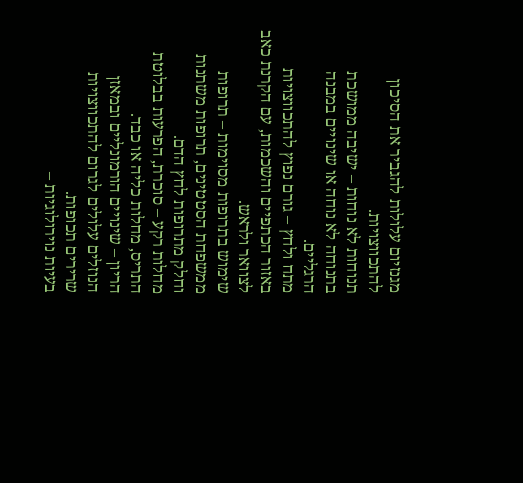מגנזיום עלולות להגביר את הסיכון להתכווצויות.
תנוחות לא נוחות – ישיבה ממושכת בתנוחה לא נוחה או שינויים במבנה הרגליים.
מתח ולחץ – גורם נפוץ להתכווצויות באזור הכתפיים והשכמות, עם הקרנת כאב לצוואר ולראש.
שימוש בתרופות מסוימות – תרופות ממשפחת הסטטינים, תרופות משתנות וחלק מתרופות לחץ הדם.
מחלות רקע – סוכרת, הפרעות בבלוטת התריס, מחלות כליה או כבד.
הריון – שינויים הורמונליים ובמאזן הנוזלים עלולים לגרום להתכווצויות שרירים תכופות.
בעיות נוירולוגיות –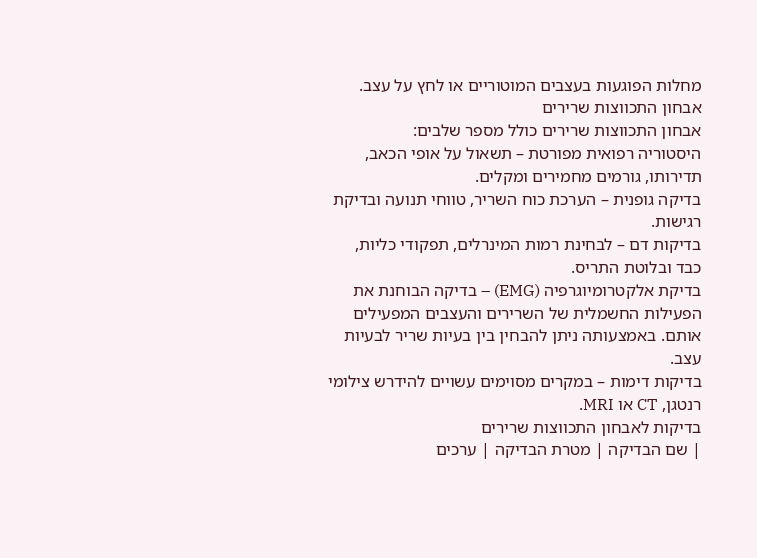מחלות הפוגעות בעצבים המוטוריים או לחץ על עצב.
אבחון התכווצות שרירים
אבחון התכווצות שרירים כולל מספר שלבים:
היסטוריה רפואית מפורטת – תשאול על אופי הכאב, תדירותו, גורמים מחמירים ומקלים.
בדיקה גופנית – הערכת כוח השריר, טווחי תנועה ובדיקת רגישות.
בדיקות דם – לבחינת רמות המינרלים, תפקודי כליות, כבד ובלוטת התריס.
בדיקת אלקטרומיוגרפיה (EMG) – בדיקה הבוחנת את הפעילות החשמלית של השרירים והעצבים המפעילים אותם. באמצעותה ניתן להבחין בין בעיות שריר לבעיות עצב.
בדיקות דימות – במקרים מסוימים עשויים להידרש צילומי רנטגן, CT או MRI.
בדיקות לאבחון התכווצות שרירים
| שם הבדיקה | מטרת הבדיקה | ערכים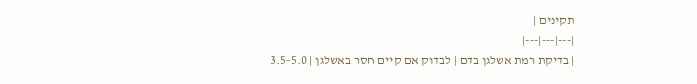תקינים |
|---|---|---|
| בדיקת רמת אשלגן בדם | לבדוק אם קיים חסר באשלגן | 3.5-5.0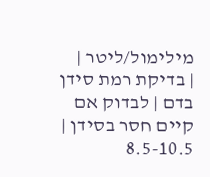מילימול/ליטר |
| בדיקת רמת סידן בדם | לבדוק אם קיים חסר בסידן | 8.5-10.5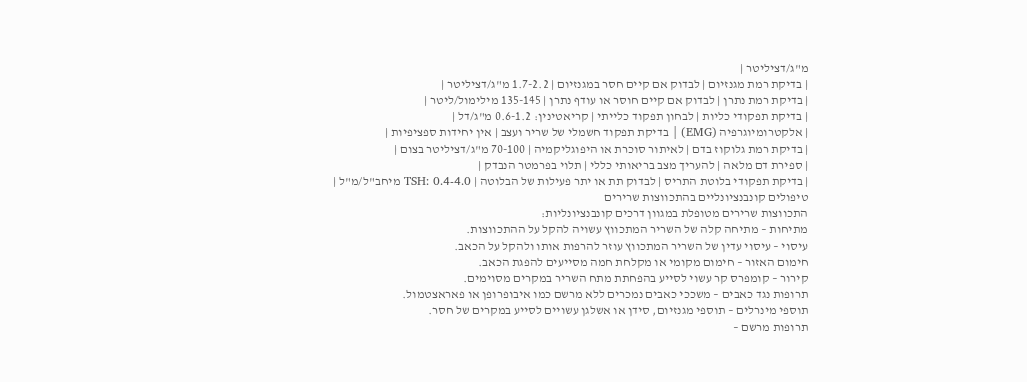מ"ג/דציליטר |
| בדיקת רמת מגנזיום | לבדוק אם קיים חסר במגנזיום | 1.7-2.2 מ"ג/דציליטר |
| בדיקת רמת נתרן | לבדוק אם קיים חוסר או עודף נתרן | 135-145 מילימול/ליטר |
| בדיקת תפקודי כליות | לבחון תפקוד כלייתי | קריאטינין: 0.6-1.2 מ"ג/דל |
| אלקטרומיוגרפיה (EMG) | בדיקת תפקוד חשמלי של שריר ועצב | אין יחידות ספציפיות |
| בדיקת רמת גלוקוז בדם | לאיתור סוכרת או היפוגליקמיה | 70-100 מ"ג/דציליטר בצום |
| ספירת דם מלאה | להעריך מצב בריאותי כללי | תלוי בפרמטר הנבדק |
| בדיקת תפקודי בלוטת התריס | לבדוק תת או יתר פעילות של הבלוטה | TSH: 0.4-4.0 מיחב"ל/מ"ל |
טיפולים קונבנציונליים בהתכווצות שרירים
התכווצות שרירים מטופלת במגוון דרכים קונבנציונליות:
מתיחות – מתיחה קלה של השריר המתכווץ עשויה להקל על ההתכווצות.
עיסוי – עיסוי עדין של השריר המתכווץ עוזר להרפות אותו ולהקל על הכאב.
חימום האזור – חימום מקומי או מקלחת חמה מסייעים להפגת הכאב.
קירור – קומפרס קר עשוי לסייע בהפחתת מתח השריר במקרים מסוימים.
תרופות נגד כאבים – משככי כאבים נמכרים ללא מרשם כמו איבופרופן או פאראצטמול.
תוספי מינרלים – תוספי מגנזיום, סידן או אשלגן עשויים לסייע במקרים של חסר.
תרופות מרשם –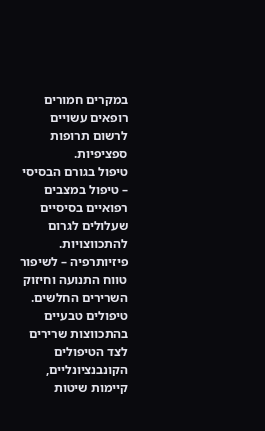במקרים חמורים רופאים עשויים לרשום תרופות ספציפיות.
טיפול בגורם הבסיסי – טיפול במצבים רפואיים בסיסיים שעלולים לגרום להתכווצויות.
פיזיותרפיה – לשיפור טווח התנועה וחיזוק השרירים החלשים.
טיפולים טבעיים בהתכווצות שרירים
לצד הטיפולים הקונבנציונליים, קיימות שיטות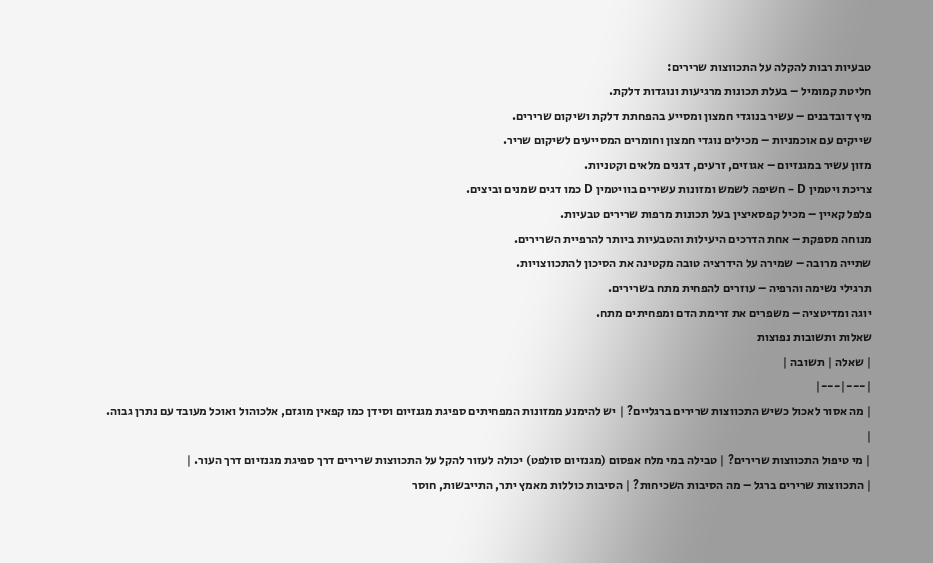טבעיות רבות להקלה על התכווצות שרירים:
חליטת קמומיל – בעלת תכונות מרגיעות ונוגדות דלקת.
מיץ דובדבנים – עשיר בנוגדי חמצון ומסייע בהפחתת דלקת ושיקום שרירים.
שייקים עם אוכמניות – מכילים נוגדי חמצון וחומרים המסייעים לשיקום שריר.
מזון עשיר במגנזיום – אגוזים, זרעים, דגנים מלאים וקטניות.
צריכת ויטמין D – חשיפה לשמש ומזונות עשירים בוויטמין D כמו דגים שמנים וביצים.
פלפל קאיין – מכיל קפסאיצין בעל תכונות מרפות שרירים טבעיות.
מנוחה מספקת – אחת הדרכים היעילות והטבעיות ביותר להרפיית השרירים.
שתייה מרובה – שמירה על הידרציה טובה מקטינה את הסיכון להתכווצויות.
תרגילי נשימה והרפיה – עוזרים להפחית מתח בשרירים.
יוגה ומדיטציה – משפרים את זרימת הדם ומפחיתים מתח.
שאלות ותשובות נפוצות
| שאלה | תשובה |
|---|---|
| מה אסור לאכול כשיש התכווצות שרירים ברגליים? | יש להימנע ממזונות המפחיתים ספיגת מגנזיום וסידן כמו קפאין מוגזם, אלכוהול ואוכל מעובד עם נתרן גבוה. |
| מי טיפול התכווצות שרירים? | טבילה במי מלח אפסום (מגנזיום סולפט) יכולה לעזור להקל על התכווצות שרירים דרך ספיגת מגנזיום דרך העור. |
| התכווצות שרירים ברגל – מה הסיבות השכיחות? | הסיבות כוללות מאמץ יתר, התייבשות, חוסר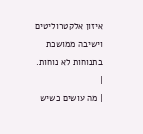איזון אלקטרוליטים וישיבה ממושכת בתנוחות לא נוחות. |
| מה עושים כשיש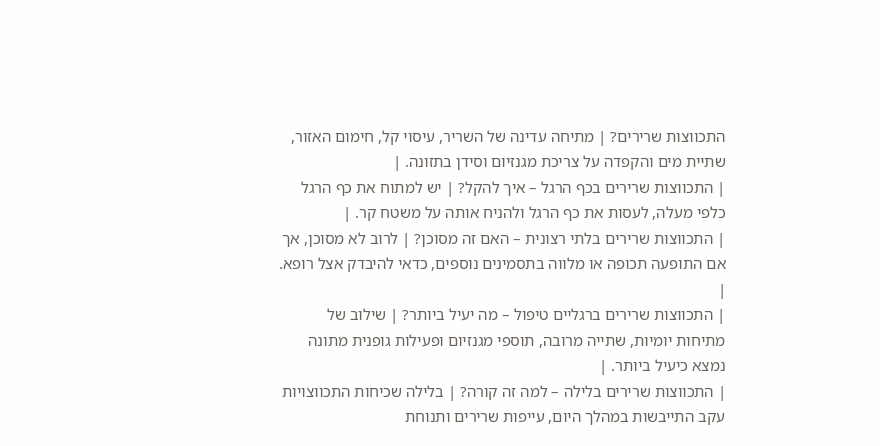התכווצות שרירים? | מתיחה עדינה של השריר, עיסוי קל, חימום האזור, שתיית מים והקפדה על צריכת מגנזיום וסידן בתזונה. |
| התכווצות שרירים בכף הרגל – איך להקל? | יש למתוח את כף הרגל כלפי מעלה, לעסות את כף הרגל ולהניח אותה על משטח קר. |
| התכווצות שרירים בלתי רצונית – האם זה מסוכן? | לרוב לא מסוכן, אך אם התופעה תכופה או מלווה בתסמינים נוספים, כדאי להיבדק אצל רופא. |
| התכווצות שרירים ברגליים טיפול – מה יעיל ביותר? | שילוב של מתיחות יומיות, שתייה מרובה, תוספי מגנזיום ופעילות גופנית מתונה נמצא כיעיל ביותר. |
| התכווצות שרירים בלילה – למה זה קורה? | בלילה שכיחות התכווצויות עקב התייבשות במהלך היום, עייפות שרירים ותנוחת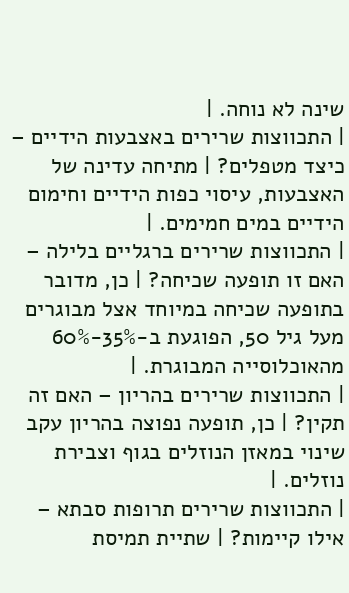שינה לא נוחה. |
| התכווצות שרירים באצבעות הידיים – כיצד מטפלים? | מתיחה עדינה של האצבעות, עיסוי כפות הידיים וחימום הידיים במים חמימים. |
| התכווצות שרירים ברגליים בלילה – האם זו תופעה שכיחה? | כן, מדובר בתופעה שכיחה במיוחד אצל מבוגרים מעל גיל 50, הפוגעת ב-35%-60% מהאוכלוסייה המבוגרת. |
| התכווצות שרירים בהריון – האם זה תקין? | כן, תופעה נפוצה בהריון עקב שינוי במאזן הנוזלים בגוף וצבירת נוזלים. |
| התכווצות שרירים תרופות סבתא – אילו קיימות? | שתיית תמיסת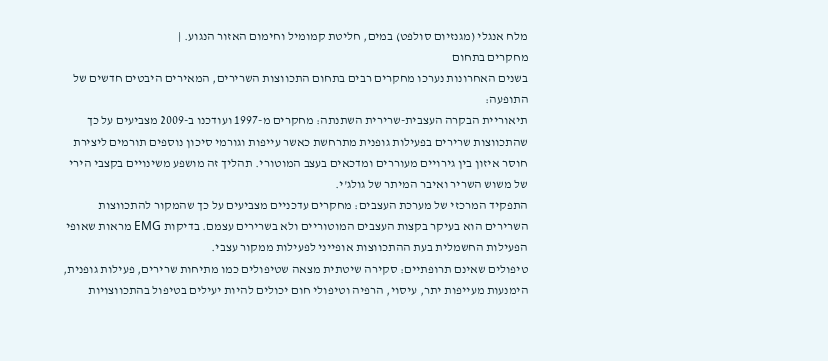מלח אנגלי (מגנזיום סולפט) במים, חליטת קמומיל וחימום האזור הנגוע. |
מחקרים בתחום
בשנים האחרונות נערכו מחקרים רבים בתחום התכווצות השרירים, המאירים היבטים חדשים של התופעה:
תיאוריית הבקרה העצבית-שרירית השתנתה: מחקרים מ-1997 ועודכנו ב-2009 מצביעים על כך שהתכווצות שרירים בפעילות גופנית מתרחשת כאשר עייפות וגורמי סיכון נוספים תורמים ליצירת חוסר איזון בין גירויים מעוררים ומדכאים בעצב המוטורי. תהליך זה מושפע משינויים בקצבי הירי של משוש השריר ואיבר המיתר של גולג'י.
התפקיד המרכזי של מערכת העצבים: מחקרים עדכניים מצביעים על כך שהמקור להתכווצות השרירים הוא בעיקר בקצות העצבים המוטוריים ולא בשרירים עצמם. בדיקות EMG מראות שאופי הפעילות החשמלית בעת ההתכווצות אופייני לפעילות ממקור עצבי.
טיפולים שאינם תרופתיים: סקירה שיטתית מצאה שטיפולים כמו מתיחות שרירים, פעילות גופנית, הימנעות מעייפות יתר, עיסוי, הרפיה וטיפולי חום יכולים להיות יעילים בטיפול בהתכווצויות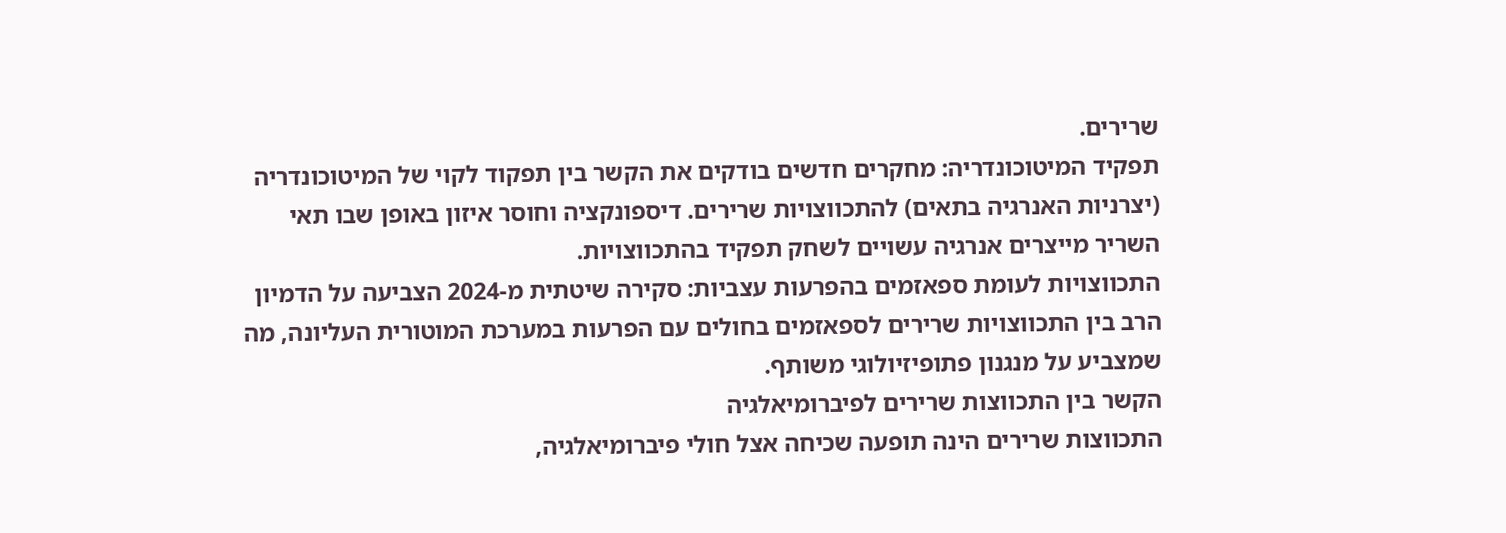שרירים.
תפקיד המיטוכונדריה: מחקרים חדשים בודקים את הקשר בין תפקוד לקוי של המיטוכונדריה (יצרניות האנרגיה בתאים) להתכווצויות שרירים. דיספונקציה וחוסר איזון באופן שבו תאי השריר מייצרים אנרגיה עשויים לשחק תפקיד בהתכווצויות.
התכווצויות לעומת ספאזמים בהפרעות עצביות: סקירה שיטתית מ-2024 הצביעה על הדמיון הרב בין התכווצויות שרירים לספאזמים בחולים עם הפרעות במערכת המוטורית העליונה, מה שמצביע על מנגנון פתופיזיולוגי משותף.
הקשר בין התכווצות שרירים לפיברומיאלגיה
התכווצות שרירים הינה תופעה שכיחה אצל חולי פיברומיאלגיה,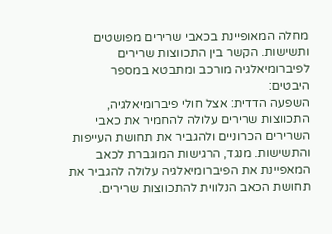מחלה המאופיינת בכאבי שרירים מפושטים ותשישות. הקשר בין התכווצות שרירים לפיברומיאלגיה מורכב ומתבטא במספר היבטים:
השפעה הדדית: אצל חולי פיברומיאלגיה, התכווצות שרירים עלולה להחמיר את כאבי השרירים הכרוניים ולהגביר את תחושת העייפות והתשישות. מנגד, הרגישות המוגברת לכאב המאפיינת את הפיברומיאלגיה עלולה להגביר את תחושת הכאב הנלווית להתכווצות שרירים.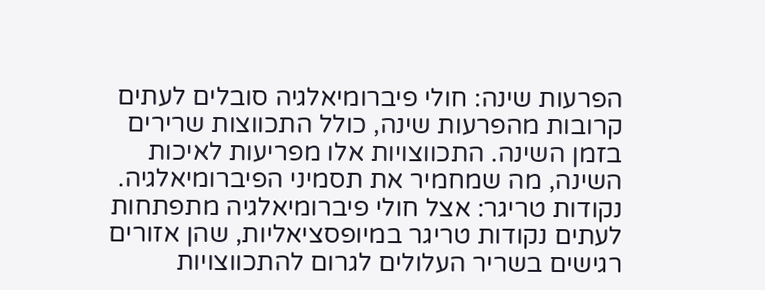הפרעות שינה: חולי פיברומיאלגיה סובלים לעתים קרובות מהפרעות שינה, כולל התכווצות שרירים בזמן השינה. התכווצויות אלו מפריעות לאיכות השינה, מה שמחמיר את תסמיני הפיברומיאלגיה.
נקודות טריגר: אצל חולי פיברומיאלגיה מתפתחות לעתים נקודות טריגר במיופסציאליות, שהן אזורים רגישים בשריר העלולים לגרום להתכווצויות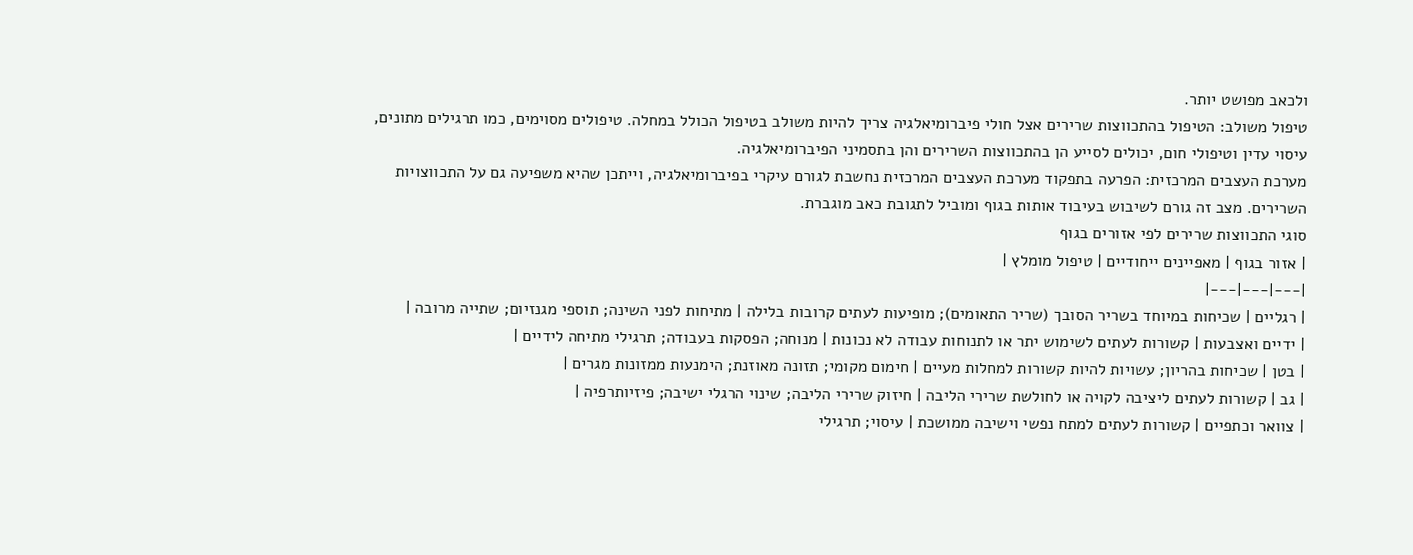ולכאב מפושט יותר.
טיפול משולב: הטיפול בהתכווצות שרירים אצל חולי פיברומיאלגיה צריך להיות משולב בטיפול הכולל במחלה. טיפולים מסוימים, כמו תרגילים מתונים, עיסוי עדין וטיפולי חום, יכולים לסייע הן בהתכווצות השרירים והן בתסמיני הפיברומיאלגיה.
מערכת העצבים המרכזית: הפרעה בתפקוד מערכת העצבים המרכזית נחשבת לגורם עיקרי בפיברומיאלגיה, וייתכן שהיא משפיעה גם על התכווצויות השרירים. מצב זה גורם לשיבוש בעיבוד אותות בגוף ומוביל לתגובת כאב מוגברת.
סוגי התכווצות שרירים לפי אזורים בגוף
| אזור בגוף | מאפיינים ייחודיים | טיפול מומלץ |
|---|---|---|
| רגליים | שכיחות במיוחד בשריר הסובך (שריר התאומים); מופיעות לעתים קרובות בלילה | מתיחות לפני השינה; תוספי מגנזיום; שתייה מרובה |
| ידיים ואצבעות | קשורות לעתים לשימוש יתר או לתנוחות עבודה לא נכונות | מנוחה; הפסקות בעבודה; תרגילי מתיחה לידיים |
| בטן | שכיחות בהריון; עשויות להיות קשורות למחלות מעיים | חימום מקומי; תזונה מאוזנת; הימנעות ממזונות מגרים |
| גב | קשורות לעתים ליציבה לקויה או לחולשת שרירי הליבה | חיזוק שרירי הליבה; שינוי הרגלי ישיבה; פיזיותרפיה |
| צוואר וכתפיים | קשורות לעתים למתח נפשי וישיבה ממושכת | עיסוי; תרגילי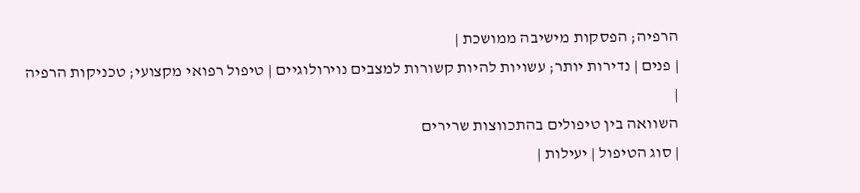הרפיה; הפסקות מישיבה ממושכת |
| פנים | נדירות יותר; עשויות להיות קשורות למצבים נוירולוגיים | טיפול רפואי מקצועי; טכניקות הרפיה |
השוואה בין טיפולים בהתכווצות שרירים
| סוג הטיפול | יעילות |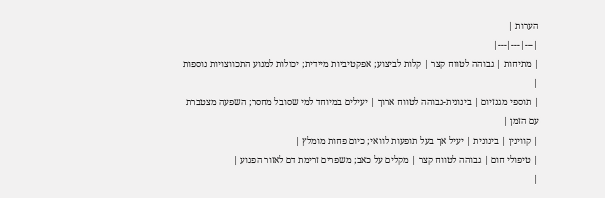הערות |
|---|---|---|
| מתיחות | גבוהה לטווח קצר | קלות לביצוע; אפקטיביות מיידית; יכולות למנוע התכווצויות נוספות |
| תוספי מגנזיום | בינונית-גבוהה לטווח ארוך | יעילים במיוחד למי שסובל מחסר; השפעה מצטברת עם הזמן |
| קווינין | בינונית | יעיל אך בעל תופעות לוואי; כיום פחות מומלץ |
| טיפולי חום | גבוהה לטווח קצר | מקלים על כאב; משפרים זרימת דם לאזור הפגוע |
|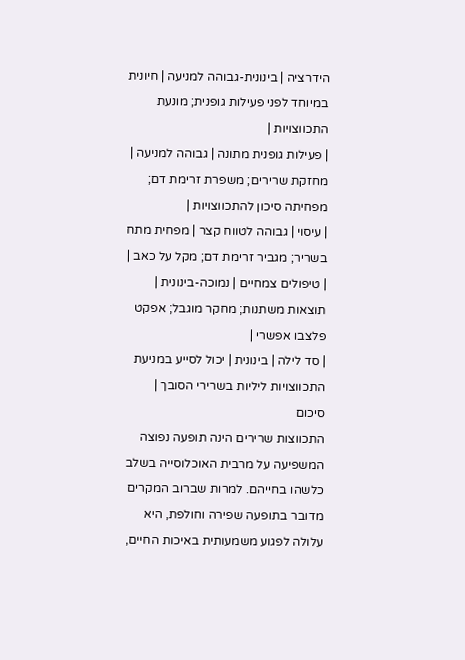הידרציה | בינונית-גבוהה למניעה | חיונית במיוחד לפני פעילות גופנית; מונעת התכווצויות |
| פעילות גופנית מתונה | גבוהה למניעה | מחזקת שרירים; משפרת זרימת דם; מפחיתה סיכון להתכווצויות |
| עיסוי | גבוהה לטווח קצר | מפחית מתח בשריר; מגביר זרימת דם; מקל על כאב |
| טיפולים צמחיים | נמוכה-בינונית | תוצאות משתנות; מחקר מוגבל; אפקט פלצבו אפשרי |
| סד לילה | בינונית | יכול לסייע במניעת התכווצויות ליליות בשרירי הסובך |
סיכום
התכווצות שרירים הינה תופעה נפוצה המשפיעה על מרבית האוכלוסייה בשלב כלשהו בחייהם. למרות שברוב המקרים מדובר בתופעה שפירה וחולפת, היא עלולה לפגוע משמעותית באיכות החיים,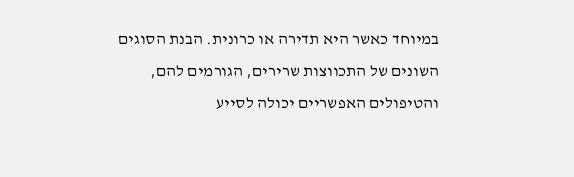במיוחד כאשר היא תדירה או כרונית. הבנת הסוגים השונים של התכווצות שרירים, הגורמים להם, והטיפולים האפשריים יכולה לסייע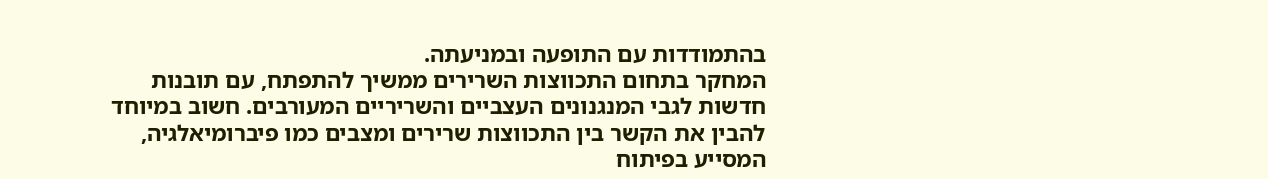בהתמודדות עם התופעה ובמניעתה.
המחקר בתחום התכווצות השרירים ממשיך להתפתח, עם תובנות חדשות לגבי המנגנונים העצביים והשריריים המעורבים. חשוב במיוחד להבין את הקשר בין התכווצות שרירים ומצבים כמו פיברומיאלגיה, המסייע בפיתוח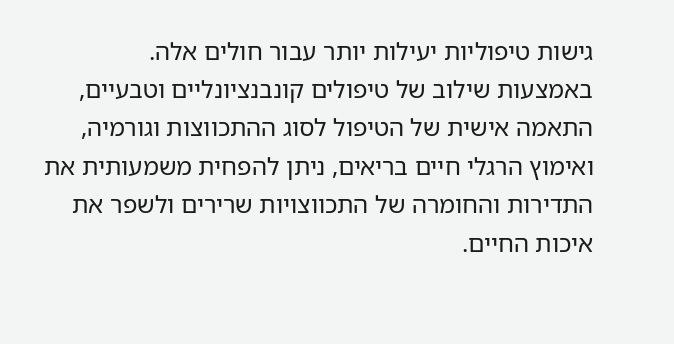גישות טיפוליות יעילות יותר עבור חולים אלה.
באמצעות שילוב של טיפולים קונבנציונליים וטבעיים, התאמה אישית של הטיפול לסוג ההתכווצות וגורמיה, ואימוץ הרגלי חיים בריאים, ניתן להפחית משמעותית את התדירות והחומרה של התכווצויות שרירים ולשפר את איכות החיים.